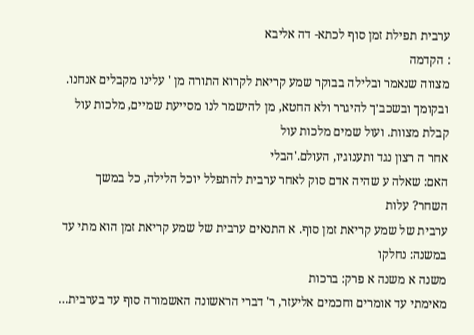ערבית תפילת זמן סוף לכתא- דה אליבא
: הקדמה
מצווה שנאמר ובלילה בבוקר שמע קריאת לקרוא התורה מן ' עלינו מקבלים אנחנו. ובקומך ובשכב׳ך להיגרר ולא החטא, מן להישמר לנו מסייעת שמיים, מלכות עול קבלת מצוות. ועול שמים מלכות עול
אחר ה רצון נגד ותענוגיו, העולם.'הבלי
האם: שאלה ע שהיה אדם סוק לאחר ערבית להתפלל יוכל הלילה, כל במשך
השחר? עלות
ערבית של שמע קריאת זמן סוף. א התנאים ערבית של שמע קריאת זמן הוא מתי עד במשנה: נחלקו
משנה א משנה א פרק: ברכות
מאימתי עד אומרים וחכמים אליעזר, ר' דברי הראשונה האשמורה סוף עד בערבית…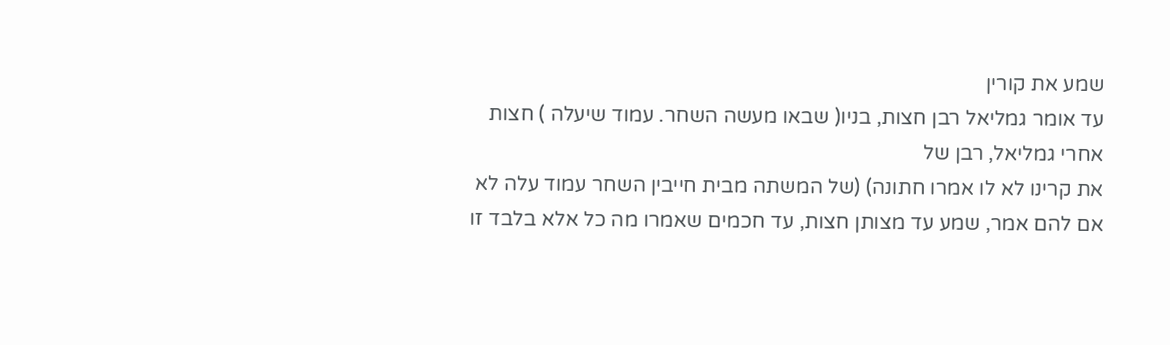שמע את קורין
עד אומר גמליאל רבן חצות, בניו( שבאו מעשה השחר. עמוד שיעלה ) חצות אחרי גמליאל, רבן של
את קרינו לא לו אמרו חתונה) (של המשתה מבית חייבין השחר עמוד עלה לא אם להם אמר, שמע עד מצותן חצות, עד חכמים שאמרו מה כל אלא בלבד זו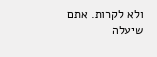ולא לקרות. אתם שיעלה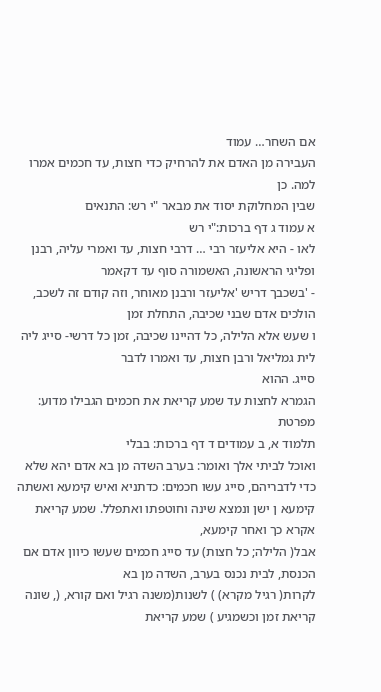אם השחר… עמוד
העבירה מן האדם את להרחיק כדי חצות, עד חכמים אמרו למה. כן
שבין המחלוקת יסוד את מבאר "י רש: התנאים
א עמוד ג דף ברכות:"י רש
לאו - היא אליעזר רבי … דרבי חצות, עד ואמרי עליה, רבנן ופליגי הראשונה, האשמורה סוף עד דקאמר
- 'בשכבך דריש 'אליעזר ורבנן מאוחר, וזה קודם זה לשכב, הולכים אדם שבני שכיבה, התחלת זמן
ו שעש אלא הלילה, כל דהיינו שכיבה, זמן כל דרשי- סייג ליה לית גמליאל ורבן חצות, עד ואמרו לדבר
סייג. ההוא
הגמרא לחצות עד שמע קריאת את חכמים הגבילו מדוע: מפרטת
תלמוד א, ב עמודים ד דף ברכות: בבלי
ואוכל לביתי אלך ואומר: בערב השדה מן בא אדם יהא שלא כדי לדבריהם, סייג עשו חכמים: כדתניא ואיש קימעא ואשתה קימעא ן ישן ונמצא שינה וחוטפתו ואתפלל. שמע קריאת אקרא כך ואחר קימעא,
אבל( הלילה; כל חצות) עד סייג חכמים שעשו כיוון אדם אם הכנסת, לבית נכנס בערב, השדה מן בא
לקרות( רגיל מקרא) ) לשנות(משנה רגיל ואם קורא, (, שונה קריאת זמן וכשמגיע ) שמע קריאת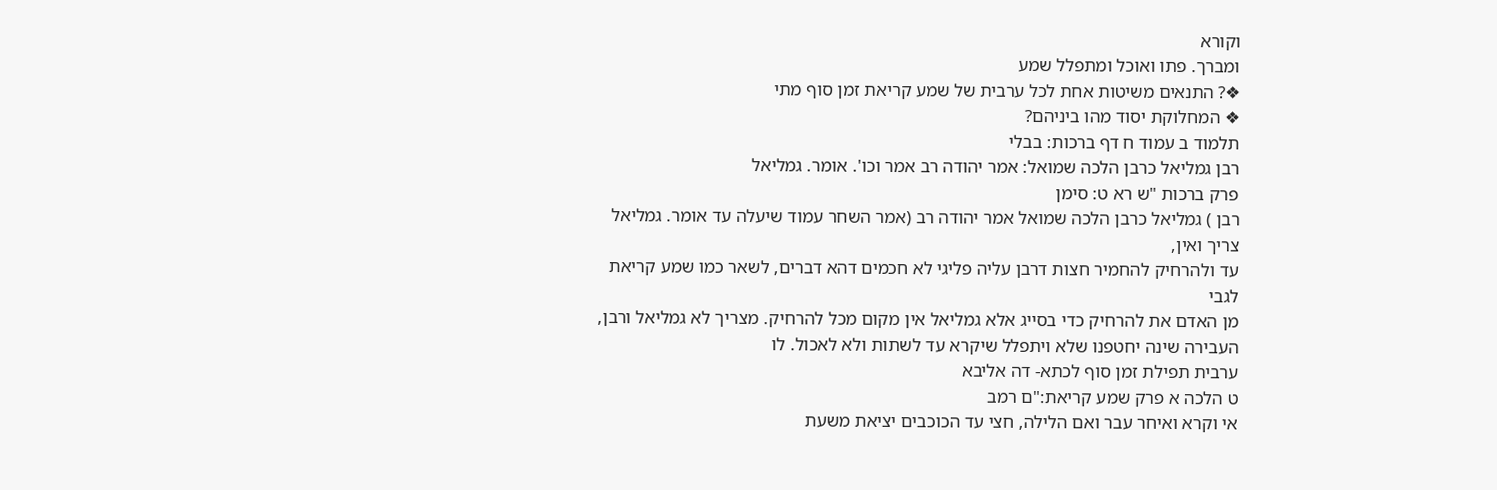וקורא
ומברך. פתו ואוכל ומתפלל שמע
❖? התנאים משיטות אחת לכל ערבית של שמע קריאת זמן סוף מתי
❖ המחלוקת יסוד מהו ביניהם?
תלמוד ב עמוד ח דף ברכות: בבלי
רבן גמליאל כרבן הלכה שמואל: אמר יהודה רב אמר וכו'. אומר. גמליאל
פרק ברכות "ש רא ט: סימן
רבן ) גמליאל כרבן הלכה שמואל אמר יהודה רב (אמר השחר עמוד שיעלה עד אומר. גמליאל צריך ואין,
עד ולהרחיק להחמיר חצות דרבן עליה פליגי לא חכמים דהא דברים, לשאר כמו שמע קריאת לגבי
מן האדם את להרחיק כדי בסייג אלא גמליאל אין מקום מכל להרחיק. מצריך לא גמליאל ורבן, העבירה שינה יחטפנו שלא ויתפלל שיקרא עד לשתות ולא לאכול. לו
ערבית תפילת זמן סוף לכתא- דה אליבא
ט הלכה א פרק שמע קריאת:"ם רמב
אי וקרא ואיחר עבר ואם הלילה, חצי עד הכוכבים יציאת משעת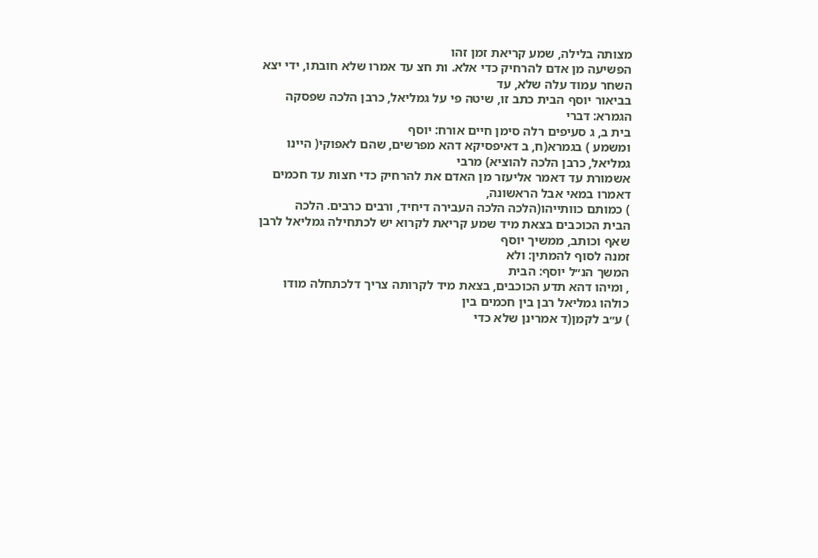מצותה בלילה, שמע קריאת זמן זהו
הפשיעה מן אדם להרחיק כדי אלא. ות חצ עד אמרו שלא חובתו, ידי יצא השחר עמוד עלה שלא, עד
בביאור יוסף הבית כתב זו, שיטה פי על גמליאל, כרבן הלכה שפסקה הגמרא: דברי
בית ב, ג סעיפים רלה סימן חיים אורח: יוסף
ומשמע ) בגמרא(ח, ב דאיפסיקא דהא מפרשים, שהם לאפוקי( היינו גמליאל, כרבן הלכה להוציא) מרבי
אשמורת עד דאמר אליעזר מן האדם את להרחיק כדי חצות עד חכמים דאמרו במאי אבל הראשונה,
) כמותם כוותייהו(הלכה הלכה העבירה דיחיד, ורבים כרבים. הלכה
הבית הכוכבים בצאת מיד שמע קריאת לקרוא יש לכתחילה גמליאל לרבן שאף וכותב, ממשיך יוסף
זמנה לסוף להמתין: ולא
המשך הנ״ל יוסף: הבית
, ומיהו דהא תדע הכוכבים, בצאת מיד לקרותה צריך דלכתחלה מודו כולהו גמליאל רבן בין חכמים בין
) ע״ב לקמן(ד אמרינן שלא כדי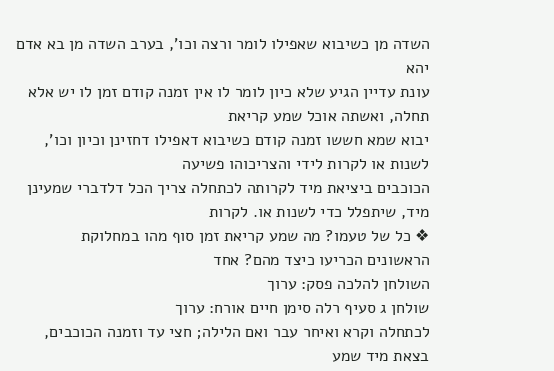השדה מן כשיבוא שאפילו לומר ורצה וכו', בערב השדה מן בא אדם יהא
עונת עדיין הגיע שלא כיון לומר לו אין זמנה קודם זמן לו יש אלא תחלה, ואשתה אוכל שמע קריאת
יבוא שמא חששו זמנה קודם כשיבוא דאפילו דחזינן וכיון וכו', לשנות או לקרות לידי והצריכוהו פשיעה
הכוכבים ביציאת מיד לקרותה לכתחלה צריך הכל דלדברי שמעינן מיד, שיתפלל כדי לשנות או. לקרות
❖ כל של טעמו? מה שמע קריאת זמן סוף מהו במחלוקת הראשונים הכריעו כיצד מהם? אחד
השולחן להלכה פסק: ערוך
שולחן ג סעיף רלה סימן חיים אורח: ערוך
לכתחלה וקרא ואיחר עבר ואם הלילה; חצי עד וזמנה הכוכבים, בצאת מיד שמע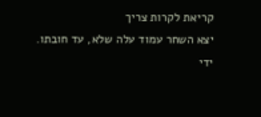קריאת לקרות צריך
יצא השחר עמוד עלה שלא, עד חובתו. ידי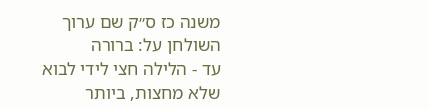משנה כז ס״ק שם ערוך השולחן על: ברורה
עד - הלילה חצי לידי לבוא שלא מחצות, ביותר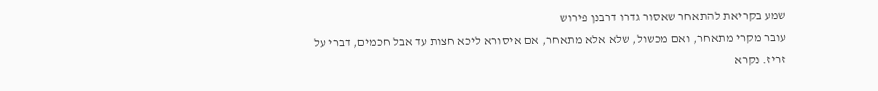שמע בקריאת להתאחר שאסור גדרו דרבנן פירוש
עובר מקרי מתאחר, ואם מכשול, שלא אלא מתאחר, אם איסורא ליכא חצות עד אבל חכמים, דברי על
זריז. נקרא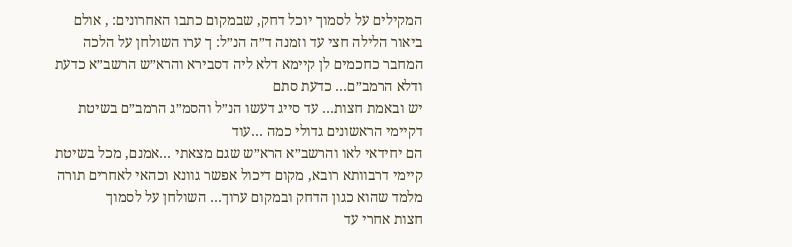המקילים על לסמוך יוכל דחק, שבמקום כתבו האחרונים: , אולם
ביאור הלילה חצי עד וזמנה ד״ה הנ״ל: ך ערו השולחן על הלכה
המחבר כחכמים לן קיימא דלא ליה דסבירא והרא״ש הרשב״א כדעת ודלא הרמב״ם… כדעת סתם
יש ובאמת חצות… עד סייג דעשו הנ״ל והסמ״ג הרמב״ם בשיטת דקיימי הראשונים גדולי כמה …עוד
הם יחידאי לאו והרשב״א הרא״ש שגם מצאתי …אמנם, מכל בשיטת קיימי דרבוותא רובא, מקום דיכול אפשר גוונא וכהאי לאחרים תורה מלמד שהוא כגון הדחק ובמקום ערוך… השולחן על לסמוך
חצות אחרי עד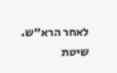לאחר הרא״ש. שיטת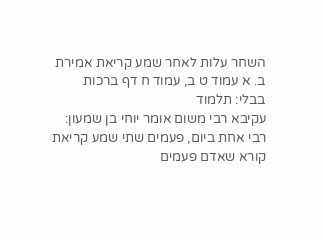השחר עלות לאחר שמע קריאת אמירת ב. א עמוד ט ב, עמוד ח דף ברכות בבלי: תלמוד
עקיבא רבי משום אומר יוחי בן שמעון: רבי אחת ביום, פעמים שתי שמע קריאת קורא שאדם פעמים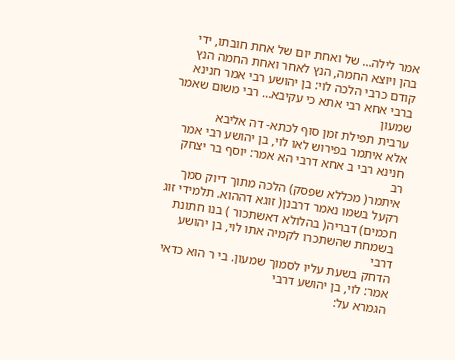אמר לילה… של ואחת יום של אחת חובתו, ידי בהן ויוצא החמה, הנץ לאחר ואחת החמה הנץ קודם כרבי הלכה לוי: בן יהושע רבי אמר חנינא ברבי אחא רבי אתא כי עקיבא… רבי משום שאמר שמעון
ערבית תפילת זמן סוף לכתא- דה אליבא
אלא איתמר בפירוש לאו לוי, בן יהושע רבי אמר חנינא רבי ב אחא דרבי הא אמר: יוסף בר יצחק רב
איתמר( מכללא שפסק) הלכה מתוך דיוק סמך רקעל בשמו נאמר דרבנן( זוגא דההוא. תלמידי זוג
חכמים) דבריה( בהלולא דאשתכור ) בנו חתונת בשמחת שהשתכרו לקמיה אתו לוי, בן יהושע דרבי
הדחק בשעת עליו לסמוך שמעון. בי ר הוא כדאי אמר: לוי, בן יהושע דרבי
הגמרא על: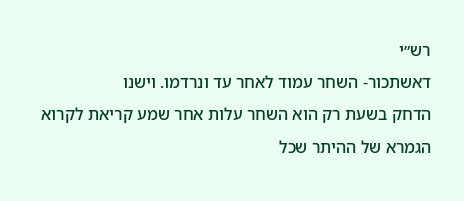רש״י
דאשתכור- השחר עמוד לאחר עד ונרדמו. וישנו
הדחק בשעת רק הוא השחר עלות אחר שמע קריאת לקרוא הגמרא של ההיתר שכל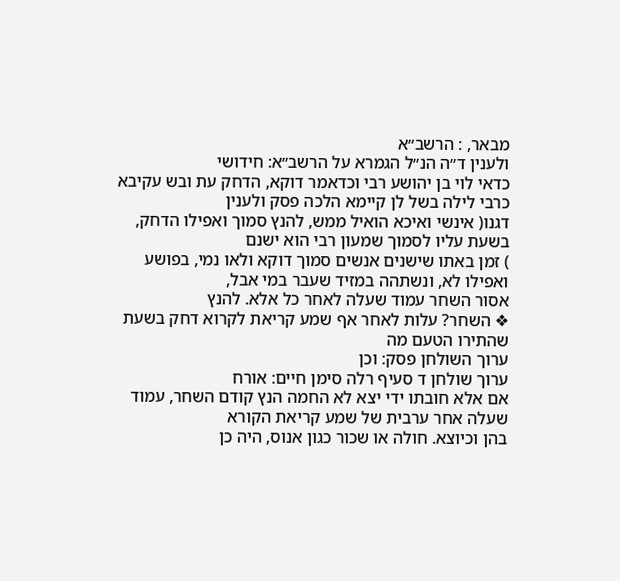מבאר, : הרשב״א
ולענין ד״ה הנ״ל הגמרא על הרשב״א: חידושי
כדאי לוי בן יהושע רבי וכדאמר דוקא, הדחק עת ובש עקיבא כרבי לילה בשל לן קיימא הלכה פסק ולענין
דגנו( אינשי ואיכא הואיל ממש, להנץ סמוך ואפילו הדחק, בשעת עליו לסמוך שמעון רבי הוא ישנם
) זמן באתו שישנים אנשים סמוך דוקא ולאו נמי, בפושע ואפילו לא, ונשתהה במזיד שעבר במי אבל,
אסור השחר עמוד שעלה לאחר כל אלא. להנץ
❖ השחר? עלות לאחר אף שמע קריאת לקרוא דחק בשעת שהתירו הטעם מה
ערוך השולחן פסק: וכן
ערוך שולחן ד סעיף רלה סימן חיים: אורח
אם אלא חובתו ידי יצא לא החמה הנץ קודם השחר, עמוד שעלה אחר ערבית של שמע קריאת הקורא
בהן וכיוצא. חולה או שכור כגון אנוס, היה כן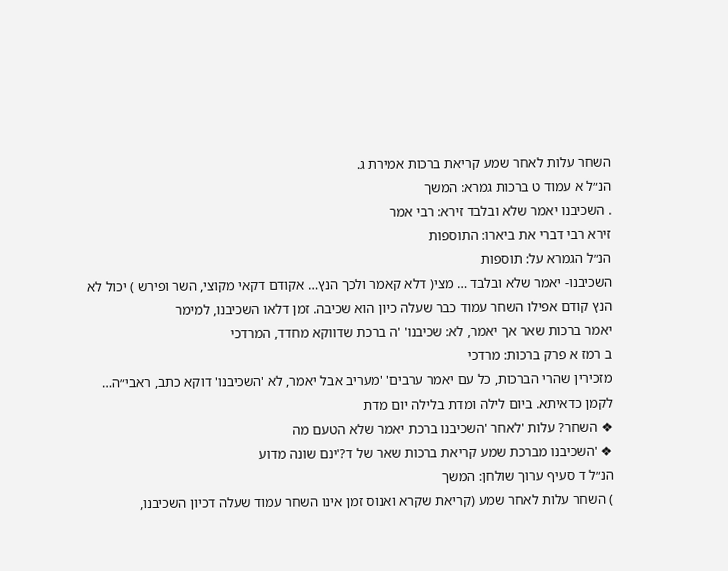השחר עלות לאחר שמע קריאת ברכות אמירת ג.
הנ״ל א עמוד ט ברכות גמרא: המשך
. השכיבנו יאמר שלא ובלבד זירא: רבי אמר
זירא רבי דברי את ביארו: התוספות
הנ״ל הגמרא על: תוספות
השכיבנו- יאמר שלא ובלבד … מצי( דלא קאמר ולכך הנץ… אקודם דקאי מקוצי, השר ופירש ) יכול לא
הנץ קודם אפילו השחר עמוד כבר שעלה כיון הוא שכיבה. זמן דלאו השכיבנו, למימר
יאמר ברכות שאר אך יאמר, לא: שכיבנו' 'ה ברכת שדווקא מחדד, המרדכי
ב רמז א פרק ברכות: מרדכי
מזכירין שהרי הברכות, כל עם יאמר ערבים' 'מעריב אבל יאמר, לא 'השכיבנו' דוקא כתב, ראבי״ה…
לקמן כדאיתא. ביום לילה ומדת בלילה יום מדת
❖ השחר? עלות 'לאחר 'השכיבנו ברכת יאמר שלא הטעם מה
❖ 'השכיבנו מברכת שמע קריאת ברכות שאר של ד?'ינם שונה מדוע
הנ״ל ד סעיף ערוך שולחן: המשך
) השחר עלות לאחר שמע (קריאת שקרא ואנוס זמן אינו השחר עמוד שעלה דכיון השכיבנו,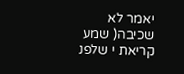יאמר לא
שכיבה( שמע קריאת י שלפנ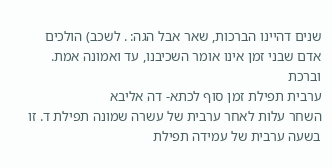שנים דהיינו הברכות, שאר אבל הגה: . לשכב) הולכים אדם שבני זמן אינו אומר השכיבנו, עד ואמונה אמת. וברכת
ערבית תפילת זמן סוף לכתא- דה אליבא
השחר עלות לאחר ערבית של עשרה שמונה תפילת ד. זו בשעה ערבית של עמידה תפילת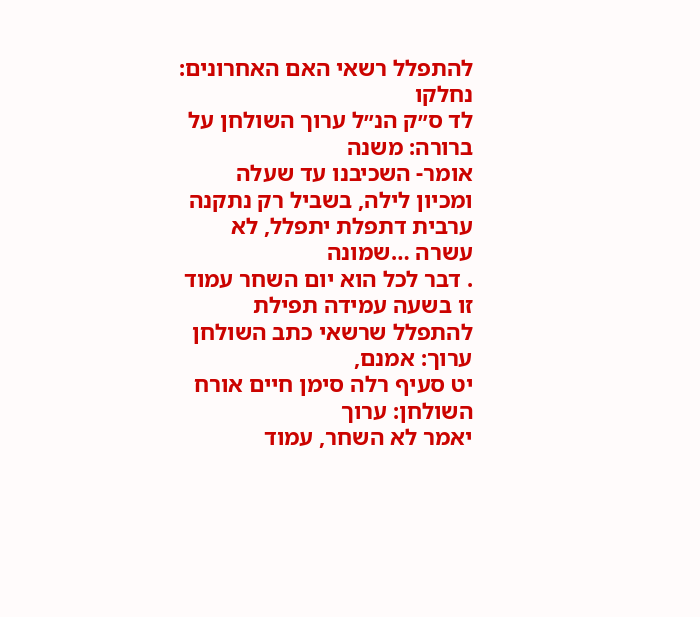להתפלל רשאי האם האחרונים: נחלקו
לד ס״ק הנ״ל ערוך השולחן על ברורה: משנה
אומר- השכיבנו עד שעלה ומכיון לילה, בשביל רק נתקנה ערבית דתפלת יתפלל, לא עשרה …שמונה
. דבר לכל הוא יום השחר עמוד
זו בשעה עמידה תפילת להתפלל שרשאי כתב השולחן ערוך: אמנם,
יט סעיף רלה סימן חיים אורח השולחן: ערוך
יאמר לא השחר, עמוד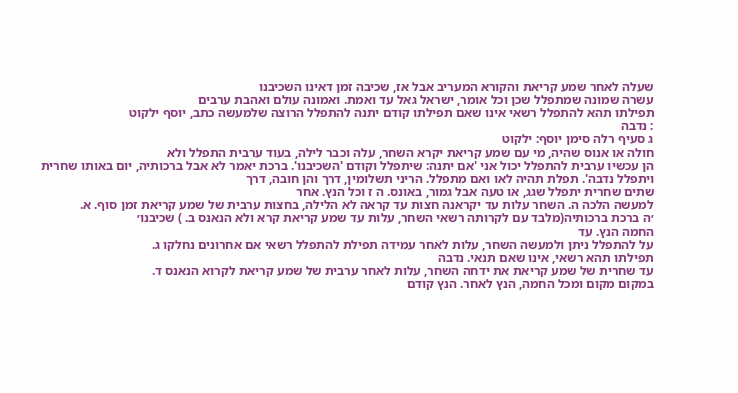שעלה לאחר שמע קריאת והקורא המעריב אבל אז, שכיבה זמן דאינו השכיבנו
עשרה שמונה שמתפלל שכן וכל אומר, ישראל גאל עד ואמת. ואמונה עולם ואהבת ערבים
תפילתו תהא להתפלל רשאי אינו שאם תפילתו קודם יתנה להתפלל הרוצה שלמעשה כתב, יוסף ילקוט
: נדבה
ג סעיף רלה סימן יוסף: ילקוט
חולה או אנוס שהיה, מי עם שמע קריאת יקרא השחר, עלה וכבר לילה, בעוד ערבית התפלל ולא
הן עכשיו ערבית להתפלל יכול אני 'אם יתנה: שיתפלל וקודם 'השכיבנו'. ברכת יאמר לא אבל ברכותיה, יום באותו שחרית ויתפלל נדבה'. תפלת תהיה לאו ואם מתפלל. הריני תשלומין, דרך והן חובה, דרך
שתים שחרית יתפלל שגג, או טעה אבל גמור, באונס. ה ז וכל הנץ. אחר
למעשה הלכה ה. השחר עלות עד יקראנה חצות עד קראה לא הלילה, בחצות ערבית של שמע קריאת זמן סוף. א.
׳ה ברכת ברכותיה(מלבד עם לקרותה רשאי השחר, עלות עד שמע קריאת קרא ולא הנאנס ב. ) שכיבנו׳
החמה הנץ. עד
על להתפלל ניתן ולמעשה השחר, עלות לאחר עמידה תפילת להתפלל רשאי אם אחרונים נחלקו ג.
תפילתו תהא רשאי, אינו שאם תנאי. נדבה
עד שחרית של שמע קריאת את ידחה השחר, עלות לאחר ערבית של שמע קריאת לקרוא הנאנס ד.
במקום מקום ומכל החמה, הנץ לאחר. הנץ קודם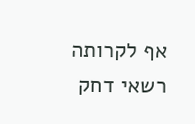אף לקרותה רשאי דחק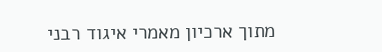מתוך ארכיון מאמרי איגוד רבני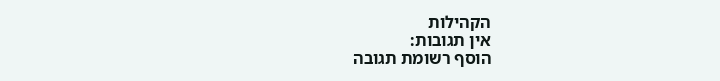הקהילות
אין תגובות:
הוסף רשומת תגובה